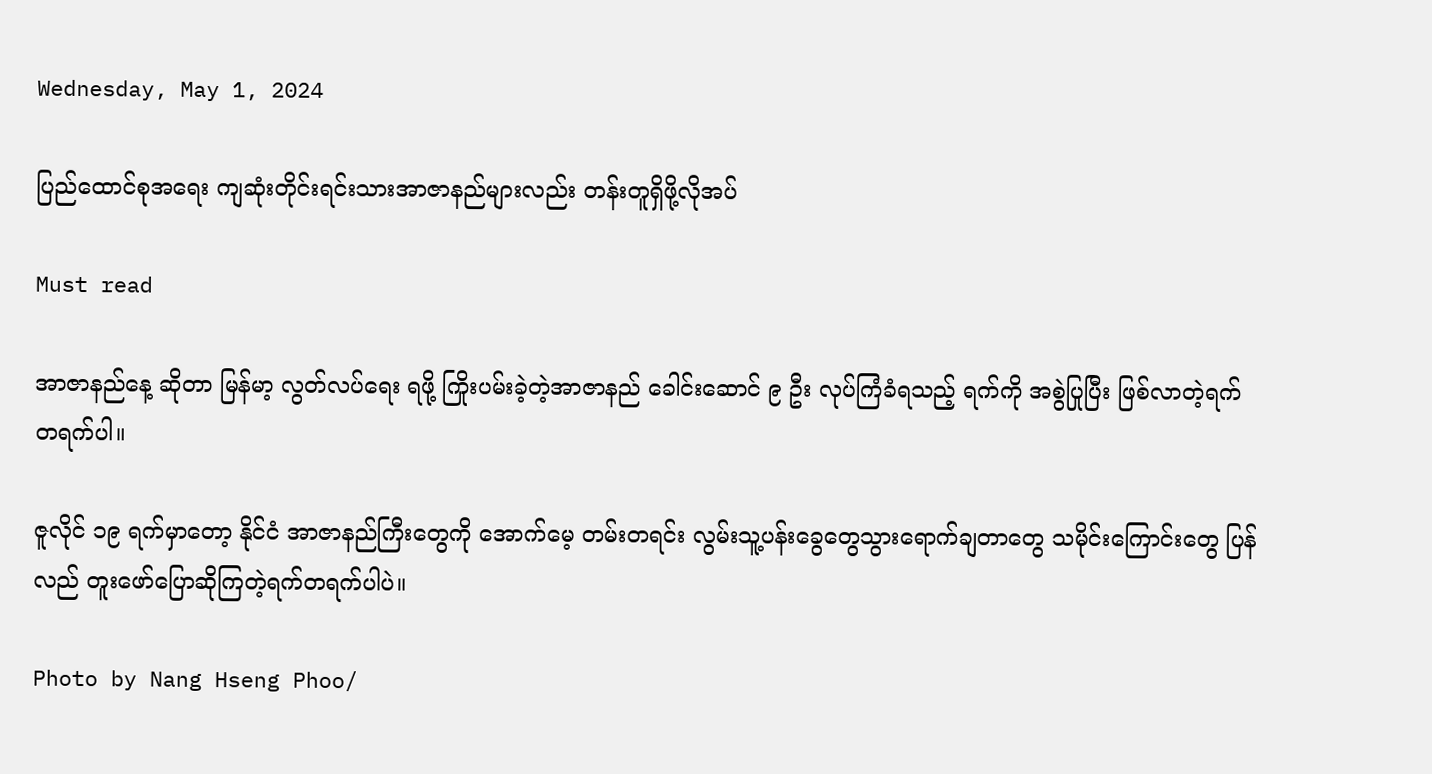Wednesday, May 1, 2024

ပြည်ထောင်စုအရေး ကျဆုံးတိုင်းရင်းသားအာဇာနည်များလည်း တန်းတူရှိဖို့လိုအပ်

Must read

အာဇာနည်နေ့ ဆိုတာ မြန်မာ့ လွတ်လပ်ရေး ရဖို့ ကြိုးပမ်းခဲ့တဲ့အာဇာနည် ခေါင်းဆောင် ၉ ဦး လုပ်ကြံခံရသည့် ရက်ကို အစွဲပြုပြီး ဖြစ်လာတဲ့ရက် တရက်ပါ။

ဇူလိုင် ၁၉ ရက်မှာတော့ နိုင်ငံ အာဇာနည်ကြီးတွေကို အောက်မေ့ တမ်းတရင်း လွမ်းသူ့ပန်းခွေတွေသွားရောက်ချတာတွေ သမိုင်းကြောင်းတွေ ပြန်လည် တူးဖော်ပြောဆိုကြတဲ့ရက်တရက်ပါပဲ။

Photo by Nang Hseng Phoo/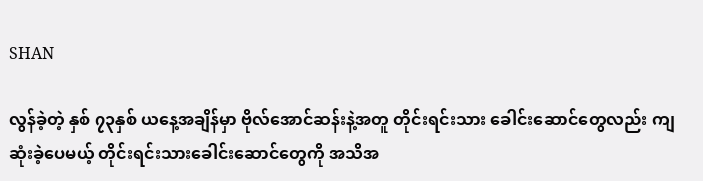SHAN

လွန်ခဲ့တဲ့ နှစ် ၇၃နှစ် ယနေ့အချိန်မှာ ဗိုလ်အောင်ဆန်းနဲ့အတူ တိုင်းရင်းသား ခေါင်းဆောင်တွေလည်း ကျဆုံးခဲ့ပေမယ့် တိုင်းရင်းသားခေါင်းဆောင်တွေကို အသိအ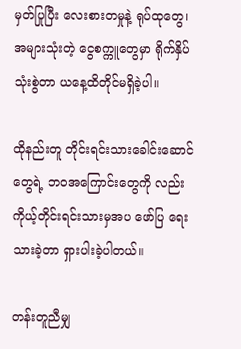မှတ်ပြုပြီး လေးစားတမှုနဲ့ ရုပ်ထုတွေ၊ အများသုံးတဲ့ ငွေစက္ကူတွေမှာ ရိုက်နှိပ် သုံးစွဲတာ ယနေ့ထိတိုင်မရှိခဲ့ပါ။

ထိုနည်းတူ တိုင်းရင်းသားခေါင်းဆောင်တွေရဲ့ ဘဝအကြောင်းတွေကို လည်း ကိုယ့်တိုင်းရင်းသားမှအပ ဖော်ပြ ရေးသားခဲ့တာ ရှားပါးခဲ့ပါတယ်။

တန်းတူညီမျှ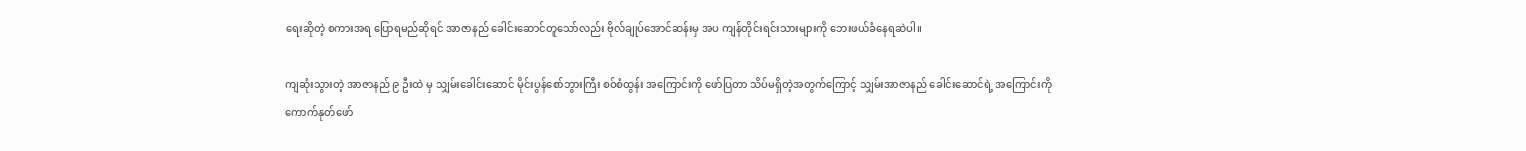ရေးဆိုတဲ့ စကားအရ ပြောရမည်ဆိုရင် အာဇာနည် ခေါင်းဆောင်တူသော်လည်း ဗိုလ်ချုပ်အောင်ဆန်းမှ အပ ကျန်တိုင်းရင်းသားများကို ဘေးဖယ်ခံနေရဆဲပါ။

ကျဆုံးသွားတဲ့ အာဇာနည် ၉ ဦးထဲ မှ သျှမ်းခေါင်းဆောင် မိုင်းပွန်စော်ဘွားကြီး စဝ်စံထွန်း အကြောင်းကို ဖော်ပြတာ သိပ်မရှိတဲ့အတွက်ကြောင့် သျှမ်းအာဇာနည် ခေါင်းဆောင်ရဲ့ အကြောင်းကို ကောက်နုတ်ဖော်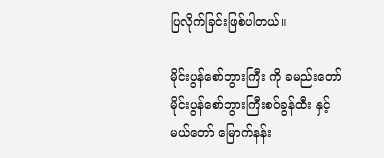ပြလိုက်ခြင်းဖြစ်ပါတယ်။

မိုင်းပွန်စော်ဘွားကြီး ကို ခမည်းတော်မိုင်းပွန်စော်ဘွားကြီးစဝ်ခွန်ထီး နှင့်မယ်တော် မြောက်နန်း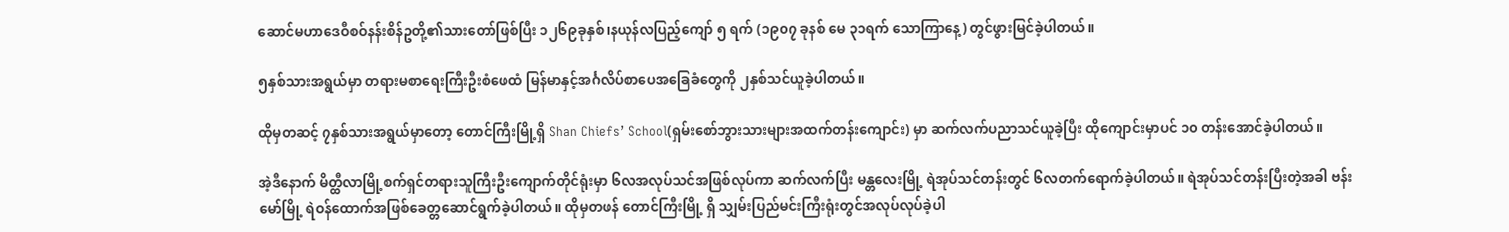ဆောင်မဟာဒေဝီစဝ်နန်းစိန်ဥတို့၏သားတော်ဖြစ်ပြီး ၁၂၆၉ခုနှစ်၊နယုန်လပြည့်ကျော် ၅ ရက် (၁၉၀၇ ခုနစ် မေ ၃၁ရက် သောကြာနေ့) တွင်ဖွားမြင်ခဲ့ပါတယ်။

၅နှစ်သားအရွယ်မှာ တရားမစာရေးကြီးဦးစံဖေထံ မြန်မာနှင့်အင်္ဂလိပ်စာပေအခြေခံတွေကို ၂နှစ်သင်ယူခဲ့ပါတယ်။

ထိုမှတဆင့် ၇နှစ်သားအရွယ်မှာတော့ တောင်ကြီးမြို့ရှိ Shan Chiefs’ School(ရှမ်းစော်ဘွားသားများအထက်တန်းကျောင်း) မှာ ဆက်လက်ပညာသင်ယူခဲ့ပြီး ထိုကျောင်းမှာပင် ၁၀ တန်းအောင်ခဲ့ပါတယ်။

အဲ့ဒီနောက် မိတ္ထီလာမြို့စက်ရှင်တရားသူကြီးဦးကျောက်တိုင်ရုံးမှာ ၆လအလုပ်သင်အဖြစ်လုပ်ကာ ဆက်လက်ပြီး မန္တလေးမြို့ ရဲအုပ်သင်တန်းတွင် ၆လတက်ရောက်ခဲ့ပါတယ်။ ရဲအုပ်သင်တန်းပြီးတဲ့အခါ ဗန်းမော်မြို့ ရဲဝန်ထောက်အဖြစ်ခေတ္တဆောင်ရွက်ခဲ့ပါတယ်။ ထိုမှတဖန် တောင်ကြီးမြို့ ရှိ သျှမ်းပြည်မင်းကြီးရုံးတွင်အလုပ်လုပ်ခဲ့ပါ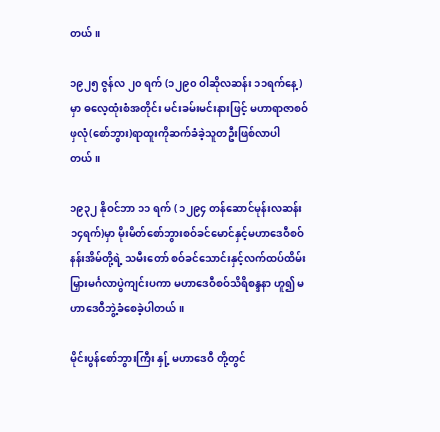တယ်။

၁၉၂၅ ဇွန်လ ၂၀ ရက် (၁၂၉၀ ဝါဆိုလဆန်း ၁၁ရက်နေ့)မှာ ဓလေ့ထုံးစံအတိုင်း မင်းခမ်းမင်းနားဖြင့် မဟာရာဇာစဝ်ဖှလုံ(စော်ဘွား)ရာထူးကိုဆက်ခံခဲ့သူတဦးဖြစ်လာပါတယ်။

၁၉၃၂ နိုဝင်ဘာ ၁၁ ရက် ( ၁၂၉၄ တန်ဆောင်မုန်းလဆန်း ၁၄ရက်)မှာ မိုးမိတ်စော်ဘွားစဝ်ခင်မောင်နှင့်မဟာဒေဝီစဝ်နန်းအိမ်တို့ရဲ့ သမီးတော် စဝ်ခင်သောင်းနှင့်လက်ထပ်ထိမ်းမြှားမင်္ဂလာပွဲကျင်းပကာ မဟာဒေဝီစဝ်သိရိစန္ဒနာ ဟူ၍ မဟာဒေဝီဘွဲ့ခံစေခဲ့ပါတယ်။

မိုင်းပွန်စော်ဘွားကြီး နှု့် မဟာဒေဝီ တို့တွင်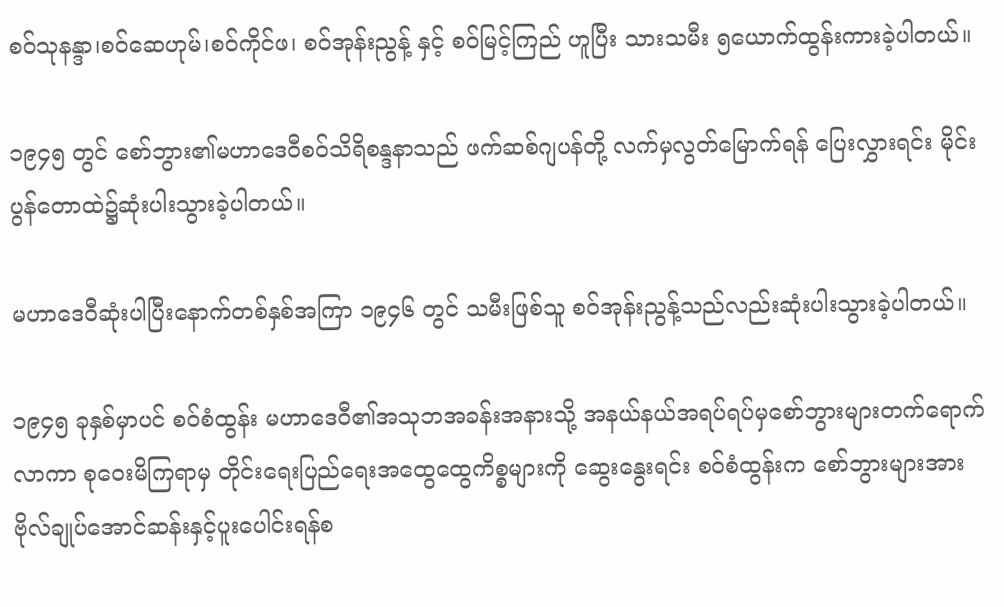စဝ်သုနန္ဒာ၊စဝ်ဆေဟုမ်၊စဝ်ကိုင်ဖ၊ စဝ်အုန်းညွန့် နှင့် စဝ်မြင့်ကြည် ဟူပြီး သားသမီး ၅ယောက်ထွန်းကားခဲ့ပါတယ်။

၁၉၄၅ တွင် စော်ဘွား၏မဟာဒေဝီစဝ်သိရိစန္ဒနာသည် ဖက်ဆစ်ဂျပန်တို့ လက်မှလွတ်မြောက်ရန် ပြေးလွှားရင်း မိုင်းပွန်တောထဲ၌ဆုံးပါးသွားခဲ့ပါတယ်။

မဟာဒေဝီဆုံးပါပြီးနောက်တစ်နှစ်အကြာ ၁၉၄၆ တွင် သမီးဖြစ်သူ စဝ်အုန်းညွန့်သည်လည်းဆုံးပါးသွားခဲ့ပါတယ်။

၁၉၄၅ ခုနှစ်မှာပင် စဝ်စံထွန်း မဟာဒေဝီ၏အသုဘအခန်းအနားသို့ အနယ်နယ်အရပ်ရပ်မှစော်ဘွားများတက်ရောက်လာကာ စုဝေးမိကြရာမှ တိုင်းရေးပြည်ရေးအထွေထွေကိစ္စများကို ဆွေးနွေးရင်း စဝ်စံထွန်းက စော်ဘွားများအား ဗိုလ်ချုပ်အောင်ဆန်းနှင့်ပူးပေါင်းရန်စ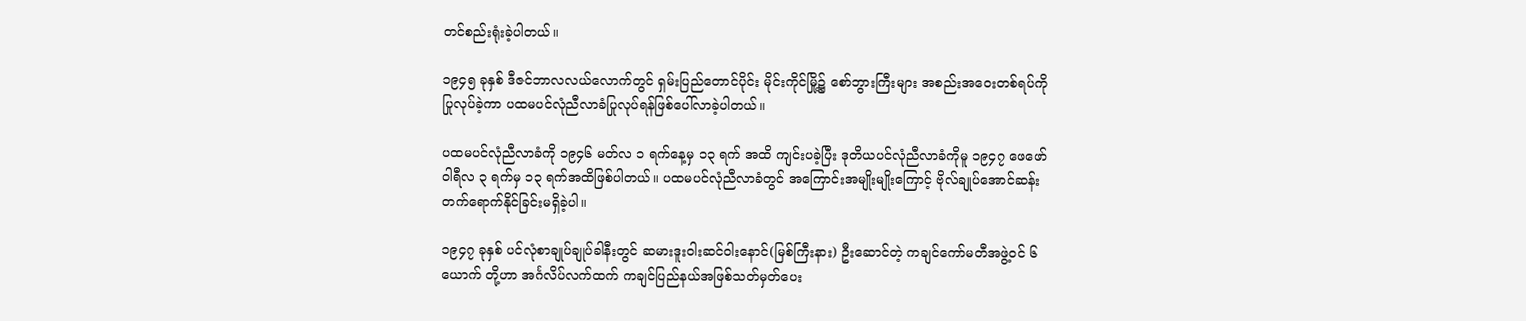တင်စည်းရုံးခဲ့ပါတယ်။

၁၉၄၅ ခုနှစ် ဒီဇင်ဘာလလယ်လောက်တွင် ရှမ်းပြည်တောင်ပိုင်း မိုင်းကိုင်မြို့၌ စော်ဘွားကြီးများ အစည်းအဝေးတစ်ရပ်ကိုပြုလုပ်ခဲ့ကာ ပထမပင်လုံညီလာခံပြုလုပ်ရန်ဖြစ်ပေါ်လာခဲ့ပါတယ်။

ပထမပင်လုံညီလာခံကို ၁၉၄၆ မတ်လ ၁ ရက်နေ့မှ ၁၃ ရက် အထိ ကျင်းပခဲ့ပြီး ဒုတိယပင်လုံညီလာခံကိုမူ ၁၉၄၇ ဖေဖော်ဝါရီလ ၃ ရက်မှ ၁၃ ရက်အထိဖြစ်ပါတယ်။ ပထမပင်လုံညီလာခံတွင် အကြောင်းအမျိုးမျိုးကြောင့် ဗိုလ်ချုပ်အောင်ဆန်းတက်ရောက်နိုင်ခြင်းမရှိခဲ့ပါ။

၁၉၄၇ ခုနှစ် ပင်လုံစာချုပ်ချုပ်ခါနီးတွင် ဆမားဒူးဝါးဆင်ဝါးနောင်(မြစ်ကြီးနား) ဦးဆောင်တဲ့ ကချင်ကော်မတီအဖွဲ့ဝင် ၆ယောက် တို့ဟာ အင်္ဂလိပ်လက်ထက် ကချင်ပြည်နယ်အဖြစ်သတ်မှတ်ပေး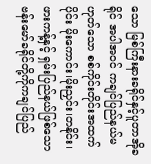သော မြစ်ကြီးနားခရိုင်နှင့်ပူတာအိုခရိုင် အပါအဝင် ကချင်ပြည်နယ်မဟုတ်သော စစ်ကိုင်းတိုင်းအထက်ပိုင်း မိုးကောင်း၊မိုးညှင်း၊တနိုင်း၊ဖားကန့်နှင့် ရှမ်းပြည်နယ်ဖြစ်သော ဗန်းမော်ခရိုင်တို့ကိုကချင်ပြည်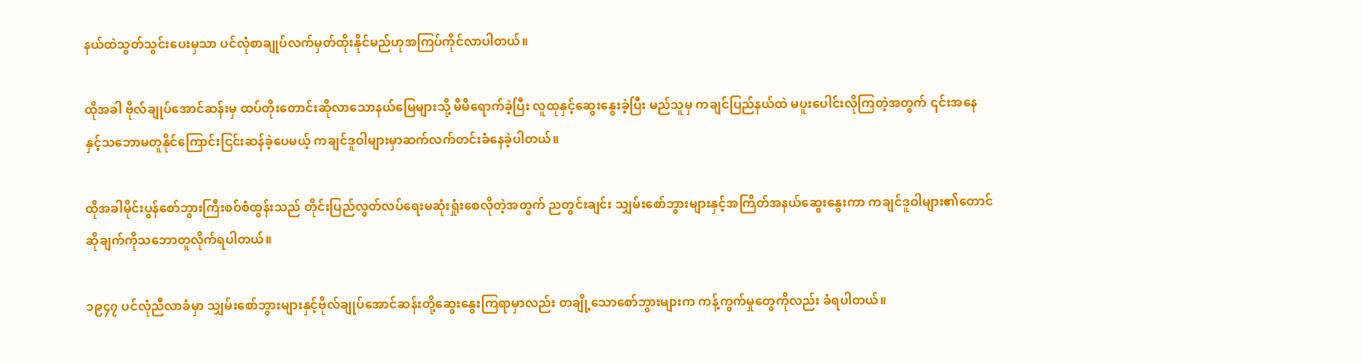နယ်ထဲသွတ်သွင်းပေးမှသာ ပင်လုံစာချုပ်လက်မှတ်ထိုးနိုင်မည်ဟုအကြပ်ကိုင်လာပါတယ်။

ထိုအခါ ဗိုလ်ချုပ်အောင်ဆန်းမှ ထပ်တိုးတောင်းဆိုလာသောနယ်မြေများသို့ မိမိရောက်ခဲ့ပြီး လူထုနှင့်ဆွေးနွေးခဲ့ပြီး မည်သူမှ ကချင်ပြည်နယ်ထဲ မပူးပေါင်းလိုကြတဲ့အတွက် ၎င်းအနေနှင့်သဘောမတူနိုင်ကြောင်းငြင်းဆန်ခဲ့ပေမယ့် ကချင်ဒူဝါများမှာဆက်လက်တင်းခံနေခဲ့ပါတယ်။

ထိုအခါမိုင်းပွန်စော်ဘွားကြီးစဝ်စံထွန်းသည် တိုင်းပြည်လွတ်လပ်ရေးမဆုံးရှုံးစေလိုတဲ့အတွက် ညတွင်းချင်း သျှမ်းစော်ဘွားများနှင့်အကြိတ်အနယ်ဆွေးနွေးကာ ကချင်ဒူဝါများ၏တောင်ဆိုချက်ကိုသဘောတူလိုက်ရပါတယ်။

၁၉၄၇ ပင်လုံညီလာခံမှာ သျှမ်းစော်ဘွားများနှင့်ဗိုလ်ချုပ်အောင်ဆန်းတို့ဆွေးနွေးကြရာမှာလည်း တချို့သောစော်ဘွားများက ကန့်ကွက်မှုတွေကိုလည်း ခံရပါတယ်။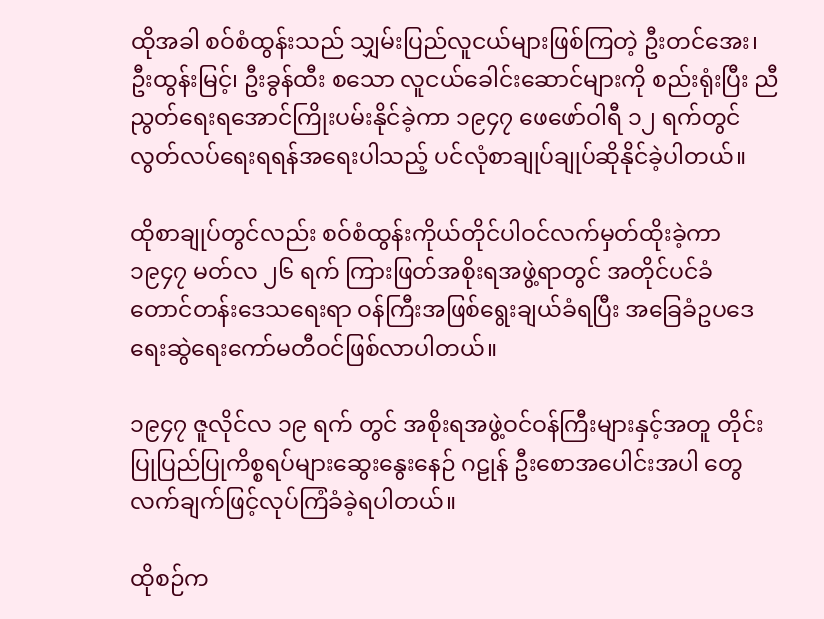ထိုအခါ စဝ်စံထွန်းသည် သျှမ်းပြည်လူငယ်များဖြစ်ကြတဲ့ ဦးတင်အေး၊ ဦးထွန်းမြင့်၊ ဦးခွန်ထီး စသော လူငယ်ခေါင်းဆောင်များကို စည်းရုံးပြီး ညီညွတ်ရေးရအောင်ကြိုးပမ်းနိုင်ခဲ့ကာ ၁၉၄၇ ဖေဖော်ဝါရီ ၁၂ ရက်တွင် လွတ်လပ်ရေးရရန်အရေးပါသည့် ပင်လုံစာချုပ်ချုပ်ဆိုနိုင်ခဲ့ပါတယ်။

ထိုစာချုပ်တွင်လည်း စဝ်စံထွန်းကိုယ်တိုင်ပါဝင်လက်မှတ်ထိုးခဲ့ကာ ၁၉၄၇ မတ်လ ၂၆ ရက် ကြားဖြတ်အစိုးရအဖွဲ့ရာတွင် အတိုင်ပင်ခံ တောင်တန်းဒေသရေးရာ ဝန်ကြီးအဖြစ်ရွေးချယ်ခံရပြီး အခြေခံဥပဒေရေးဆွဲရေးကော်မတီဝင်ဖြစ်လာပါတယ်။

၁၉၄၇ ဇူလိုင်လ ၁၉ ရက် တွင် အစိုးရအဖွဲ့ဝင်ဝန်ကြီးများနှင့်အတူ တိုင်းပြုပြည်ပြုကိစ္စရပ်များဆွေးနွေးနေဉ် ဂဠုန် ဦးစောအပေါင်းအပါ တွေ လက်ချက်ဖြင့်လုပ်ကြံခံခဲ့ရပါတယ်။

ထိုစဉ်က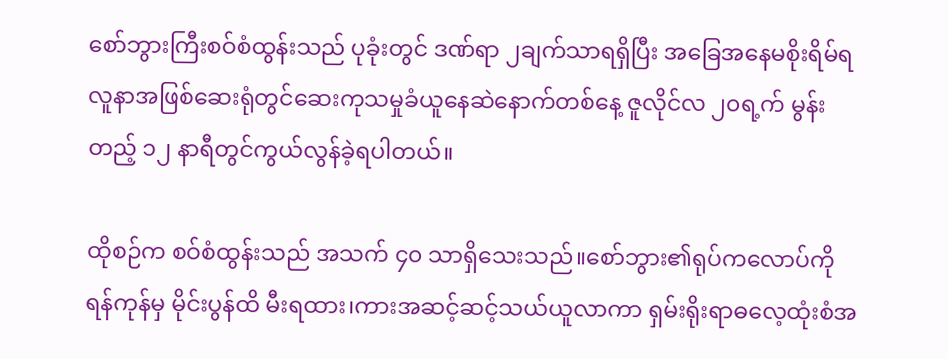စော်ဘွားကြီးစဝ်စံထွန်းသည် ပုခုံးတွင် ဒဏ်ရာ ၂ချက်သာရရှိပြီး အခြေအနေမစိုးရိမ်ရ လူနာအဖြစ်ဆေးရုံတွင်ဆေးကုသမှုခံယူနေဆဲနောက်တစ်နေ့ ဇူလိုင်လ ၂၀ရ့က် မွန်းတည့် ၁၂ နာရီတွင်ကွယ်လွန်ခဲ့ရပါတယ်။

ထိုစဉ်က စဝ်စံထွန်းသည် အသက် ၄၀ သာရှိသေးသည်။စော်ဘွား၏ရုပ်ကလောပ်ကို ရန်ကုန်မှ မိုင်းပွန်ထိ မီးရထား၊ကားအဆင့်ဆင့်သယ်ယူလာကာ ရှမ်းရိုးရာဓလေ့ထုံးစံအ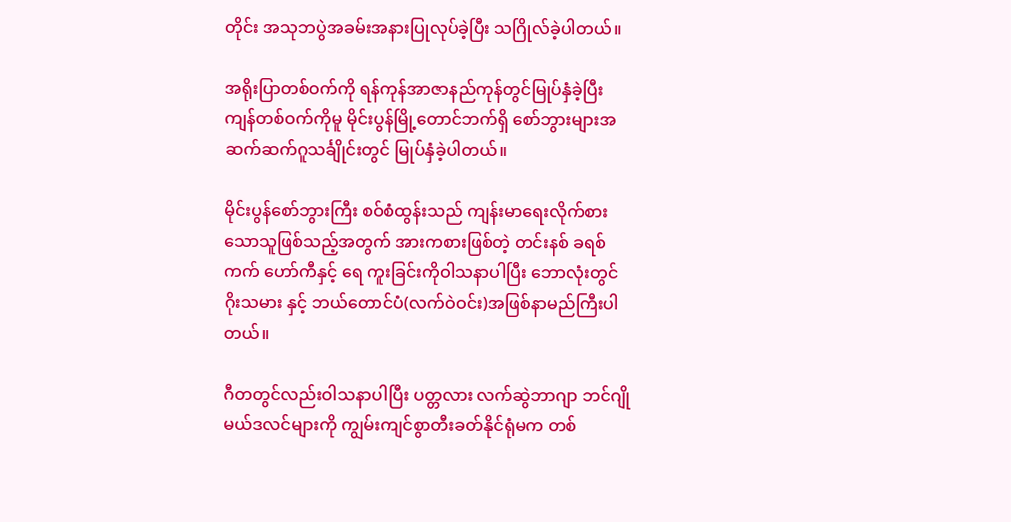တိုင်း အသုဘပွဲအခမ်းအနားပြုလုပ်ခဲ့ပြီး သဂြိုလ်ခဲ့ပါတယ်။

အရိုးပြာတစ်ဝက်ကို ရန်ကုန်အာဇာနည်ကုန်တွင်မြုပ်နှံခဲ့ပြီး ကျန်တစ်ဝက်ကိုမူ မိုင်းပွန်မြို့တောင်ဘက်ရှိ စော်ဘွားများအဆက်ဆက်ဂူသင်္ချိုင်းတွင် မြုပ်နှံခဲ့ပါတယ်။

မိုင်းပွန်စော်ဘွားကြီး စဝ်စံထွန်းသည် ကျန်းမာရေးလိုက်စားသောသူဖြစ်သည့်အတွက် အားကစားဖြစ်တဲ့ တင်းနစ် ခရစ်ကက် ဟော်ကီနှင့် ရေ ကူးခြင်းကိုဝါသနာပါပြီး ဘောလုံးတွင် ဂိုးသမား နှင့် ဘယ်တောင်ပံ(လက်ဝဲဝင်း)အဖြစ်နာမည်ကြီးပါတယ်။

ဂီတတွင်လည်းဝါသနာပါပြီး ပတ္တလား လက်ဆွဲဘာဂျာ ဘင်ဂျို မယ်ဒလင်များကို ကျွမ်းကျင်စွာတီးခတ်နိုင်ရုံမက တစ်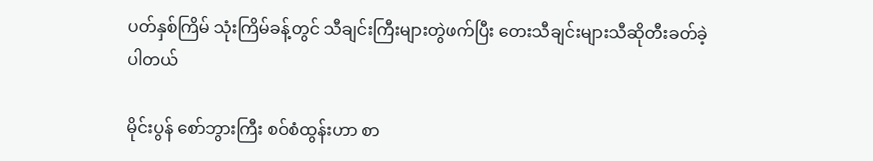ပတ်နှစ်ကြိမ် သုံးကြိမ်ခန့်တွင် သီချင်းကြီးများတွဲဖက်ပြီး တေးသီချင်းများသီဆိုတီးခတ်ခဲ့ပါတယ်

မိုင်းပွန် စော်ဘွားကြီး စဝ်စံထွန်းဟာ စာ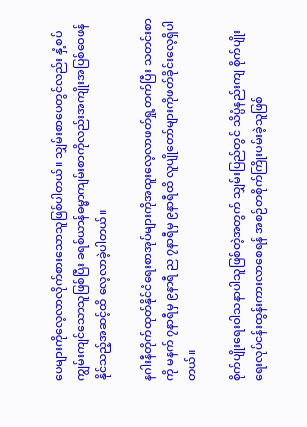ပေများကိုလေ့လာလိုက်စားသောသူဖြစ်ပါတယ်။ သျှမ်းစာပေတွင်လည်း နှံ့စပ်ကျွမ်းကျင်သောသူဖြစ်ပြီး ခရစ်ယာန်ဓမ္မာကျမ်းစာကိုလည်းအကျိုးအပြစ်ဝေဖန်နိုင်သည့်အဆင့်ထိ လေ့လာခဲ့ပါတယ်။

နဂါးနီတိုက်ထုတ်နိုင်ငံရေးစာအုပ်များကိုအထူးလေ့လာဖတ်ရှု့တက်ပြီး သတင်းစာကို မနက် ၇နာရီမှ ၉နာရီ ည ၇နာရီမှ ၉နာရီထိ လူပျိုတော်များကိုဖတ်ခိုင်းလေ့ရှိပါတယ်။

စိုက်ပျိုးရေးဝါသနာပါသူဖြစ်တဲ့အတွက် သျှမ်းပြည်တွင် သိပ္ပံနည်းကျ စိုက်ပျိုးရေးလုပ်ငန်းထွန်းကားလာစေရန် အစဉ်တစိုက်ကြိုးပမ်းခဲ့သူဖြစ်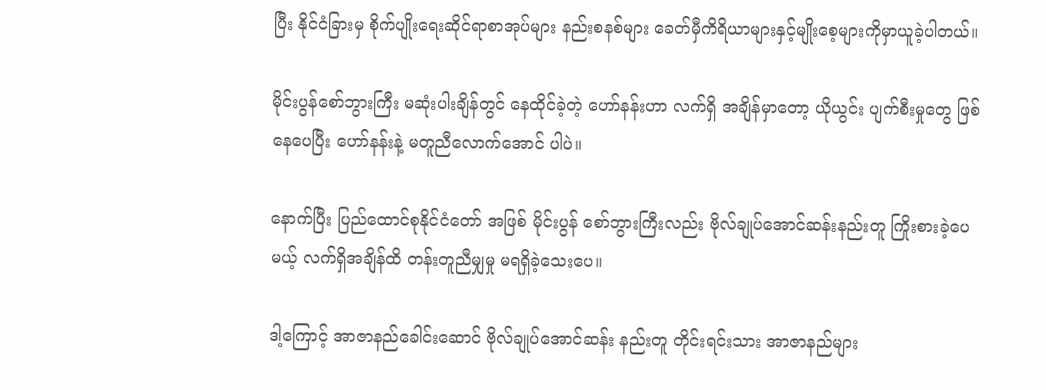ပြီး နိုင်ငံခြားမှ စိုက်ပျိုးရေးဆိုင်ရာစာအုပ်များ နည်းစနစ်များ ခေတ်မှီကိရိယာများနှင့်မျိုးစေ့များကိုမှာယူခဲ့ပါတယ်။

မိုင်းပွန်စော်ဘွားကြီး မဆုံးပါးချိန်တွင် နေထိုင်ခဲ့တဲ့ ဟော်နန်းဟာ လက်ရှိ အချိန်မှာတော့ ယိုယွင်း ပျက်စီးမှုတွေ ဖြစ်နေပေပြီး ဟော်နန်းနဲ့ မတူညီလောက်အောင် ပါပဲ။

နောက်ပြီး ပြည်ထောင်စုနိုင်ငံတော် အဖြစ် မိုင်းပွန် စော်ဘွားကြီးလည်း ဗိုလ်ချုပ်အောင်ဆန်းနည်းတူ ကြိုးစားခဲ့ပေမယ့် လက်ရှိအချိန်ထိ တန်းတူညီမျှမှု မရရှိခဲ့သေးပေ။

ဒါ့ကြောင့် အာဇာနည်ခေါင်းဆောင် ဗိုလ်ချုပ်အောင်ဆန်း နည်းတူ တိုင်းရင်းသား အာဇာနည်များ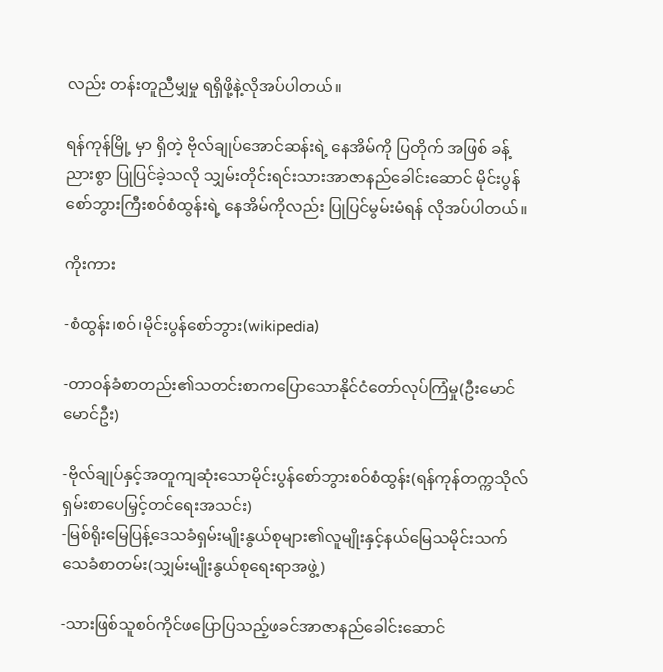လည်း တန်းတူညီမျှမှု ရရှိဖို့နဲ့လိုအပ်ပါတယ်။

ရန်ကုန်မြို့ မှာ ရှိတဲ့ ဗိုလ်ချုပ်အောင်ဆန်းရဲ့ နေအိမ်ကို ပြတိုက် အဖြစ် ခန့်ညားစွာ ပြုပြင်ခဲ့သလို သျှမ်းတိုင်းရင်းသားအာဇာနည်ခေါင်းဆောင် မိုင်းပွန် စော်ဘွားကြီးစဝ်စံထွန်းရဲ့ နေအိမ်ကိုလည်း ပြုပြင်မွမ်းမံရန် လိုအပ်ပါတယ်။

ကိုးကား

-စံထွန်း၊စဝ်၊မိုင်းပွန်စော်ဘွား(wikipedia)

-တာဝန်ခံစာတည်း၏သတင်းစာကပြောသောနိုင်ငံတော်လုပ်ကြံမှု(ဦးမောင်မောင်ဦး)

-ဗိုလ်ချုပ်နှင့်အတူကျဆုံးသောမိုင်းပွန်စော်ဘွားစဝ်စံထွန်း(ရန်ကုန်တက္ကသိုလ်ရှမ်းစာပေမြှင့်တင်ရေးအသင်း)
-မြစ်ရိုးမြေပြန့်ဒေသခံရှမ်းမျိုးနွယ်စုများ၏လူမျိုးနှင့်နယ်မြေသမိုင်းသက်သေခံစာတမ်း(သျှမ်းမျိုးနွယ်စုရေးရာအဖွဲ့)

-သားဖြစ်သူစဝ်ကိုင်ဖပြောပြသည့်ဖခင်အာဇာနည်ခေါင်းဆောင်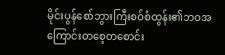မိုင်းပွန်စော်ဘွားကြီးစဝ်စံထွန်း၏ဘဝအကြောင်းတစေ့တစောင်း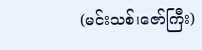(မင်းသစ်၊ဇော်ကြီး)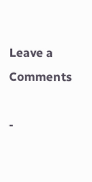Leave a Comments

-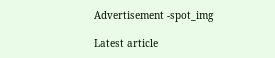Advertisement -spot_img

Latest article